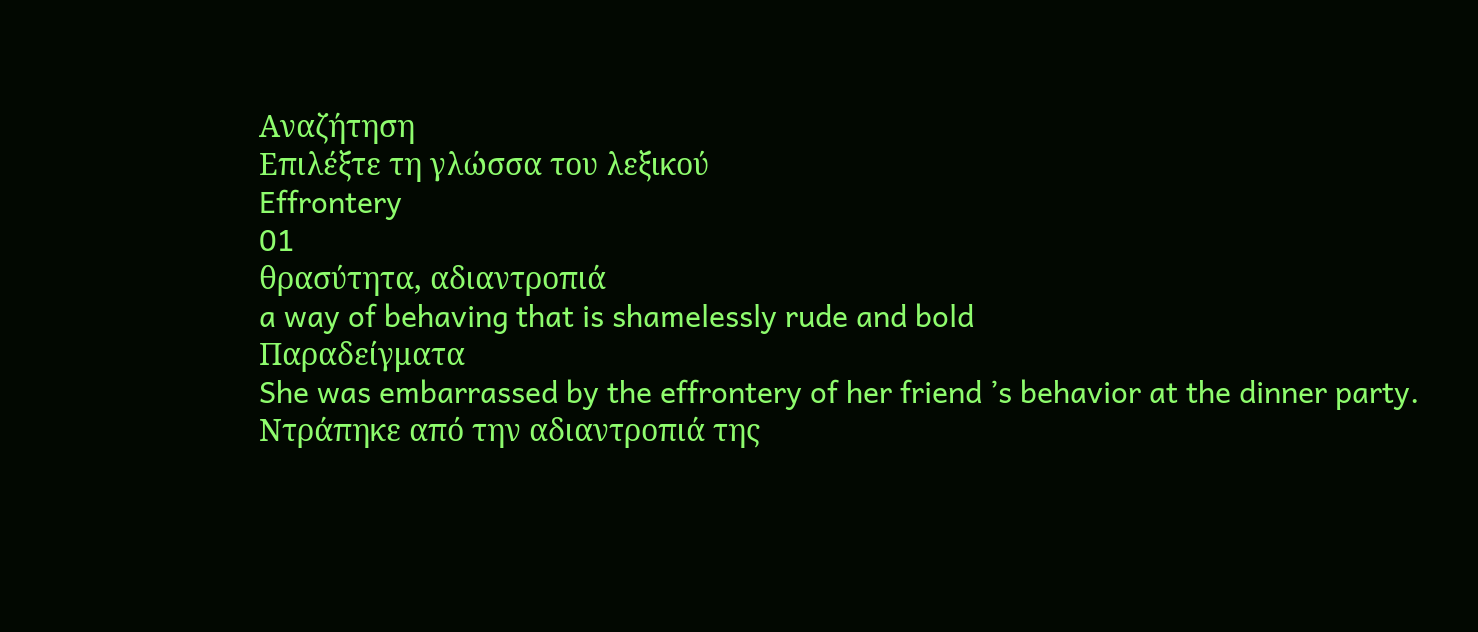Αναζήτηση
Επιλέξτε τη γλώσσα του λεξικού
Effrontery
01
θρασύτητα, αδιαντροπιά
a way of behaving that is shamelessly rude and bold
Παραδείγματα
She was embarrassed by the effrontery of her friend ’s behavior at the dinner party.
Ντράπηκε από την αδιαντροπιά της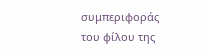συμπεριφοράς του φίλου της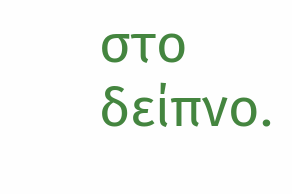στο δείπνο.